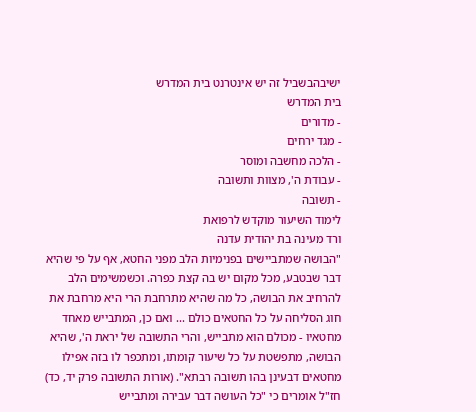ישיבהבשביל זה יש אינטרנט בית המדרש
בית המדרש
- מדורים
- מגד ירחים
- הלכה מחשבה ומוסר
- עבודת ה', מצוות ותשובה
- תשובה
לימוד השיעור מוקדש לרפואת
ורד מעינה בת יהודית עדנה
"הבושה שמתביישים בפנימיות הלב מפני החטא, אף על פי שהיא דבר שבטבע, מכל מקום יש בה קצת כפרה. וכשמשימים הלב להרחיב את הבושה, כל מה שהיא מתרחבת הרי היא מרחבת את חוג הסליחה על כל החטאים כולם ... ואם כן, המתבייש מאחד מחטאיו - מכולם הוא מתבייש, והרי התשובה של יראת ה', שהיא הבושה, מתפשטת על כל שיעור קומתו, ומתכפר לו בזה אפילו מחטאים דבעינן בהו תשובה רבתא". (אורות התשובה פרק יד, כד)
חז"ל אומרים כי "כל העושה דבר עבירה ומתבייש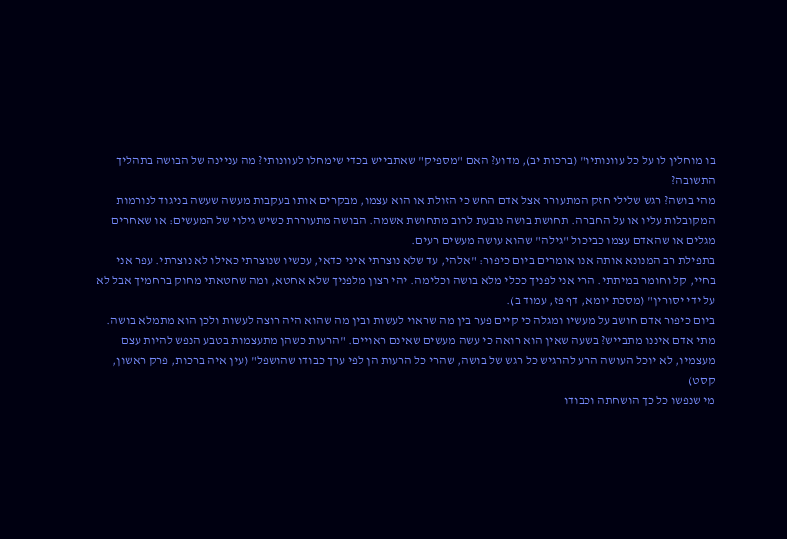בו מוחלין לו על כל עוונותיו" (ברכות יב), מדוע? האם "מספיק" שאתבייש בכדי שימחלו לעוונותי? מה עניינה של הבושה בתהליך התשובה?
מהי בושה? רגש שלילי חזק המתעורר אצל אדם החש כי הזולת או הוא עצמו, מבקרים אותו בעקבות מעשה שעשה בניגוד לנורמות המקובלות עליו או על החברה. תחושת בושה נובעת לרוב מתחושת אשמה. הבושה מתעוררת כשיש גילוי של המעשים: או שאחרים מגלים או שהאדם עצמו כביכול "גילה" שהוא עושה מעשים רעים.
בתפילת רב המנונא אותה אנו אומרים ביום כיפור: "אלהי, עד שלא נוצרתי איני כדאי, עכשיו שנוצרתי כאילו לא נוצרתי. עפר אני בחיי, קל וחומר במיתתי. הרי אני לפניך ככלי מלא בושה וכלימה. יהי רצון מלפניך שלא אחטא, ומה שחטאתי מחוק ברחמיך אבל לא על ידי יסורין" (מסכת יומא, דף פז, עמוד ב).
ביום כיפור אדם חושב על מעשיו ומגלה כי קיים פער בין מה שראוי לעשות ובין מה שהוא היה רוצה לעשות ולכן הוא מתמלא בושה.
מתי אדם איננו מתבייש? בשעה שאין הוא רואה כי עשה מעשים שאינם ראויים. "הרעות כשהן מתעצמות בטבע הנפש להיות עצם מעצמיו, לא יוכל העושה הרע להרגיש כל רגש של בושה, שהרי כל הרעות הן לפי ערך כבודו שהושפל" (עין איה ברכות, פרק ראשון, קסט)
מי שנפשו כל כך הושחתה וכבודו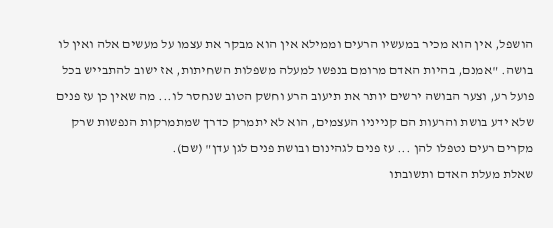הושפל, אין הוא מכיר במעשיו הרעים וממילא אין הוא מבקר את עצמו על מעשים אלה ואין לו בושה. "אמנם, בהיות האדם מרומם בנפשו למעלה משפלות השחיתות, אז ישוב להתבייש בכל פועל רע, וצער הבושה ירשים יותר את תיעוב הרע וחשק הטוב שנחסר לו... מה שאין כן עז פנים שלא ידע בושת והרעות הם קנייניו העצמים, הוא לא יתמרק כדרך שמתמרקות הנפשות שרק מקרים רעים נטפלו להן ... עז פנים לגהינום ובושת פנים לגן עדן" (שם).
שאלת מעלת האדם ותשובתו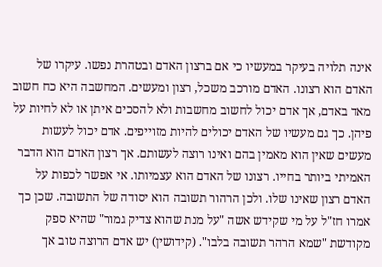אינה תלויה בעיקר במעשיו כי אם ברצון האדם ובטהרת נפשו. עיקרו של האדם הוא רצונו. האדם מורכב משכל, רצון ומעשים. המחשבה היא כח חשוב מאד באדם, אך אדם יכול לחשוב מחשבות ולא להסכים איתן או לא לחיות על פיהן. כך גם מעשיו של האדם יכולים להיות מזוייפים. אדם יכול לעשות מעשים שאין הוא מאמין בהם ואינו רוצה לעשותם. אך רצון האדם הוא הדבר האמיתי ביותר בחייו. רצונו של האדם הוא עצמיותו. אי אפשר לכפות על האדם רצון שאינו שלו. ולכן הרהור תשובה הוא יסודה של התשובה. שכן כך אמרו חז"ל על מי שקידש אשה "על מנת שהוא צדיק גמור" שהיא ספק מקודשת "שמא הרהר תשובה בלבו". (קידושין) יש אדם הרוצה טוב אך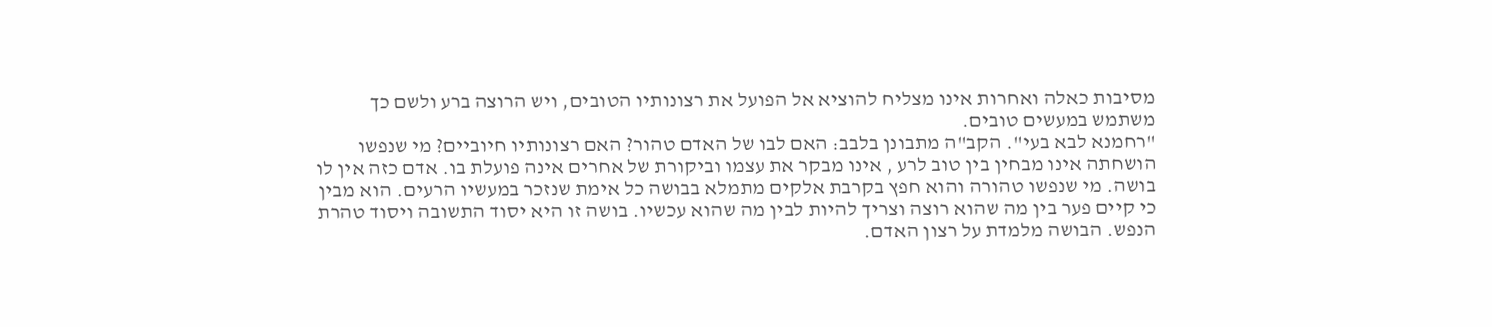מסיבות כאלה ואחרות אינו מצליח להוציא אל הפועל את רצונותיו הטובים, ויש הרוצה ברע ולשם כך משתמש במעשים טובים.
"רחמנא לבא בעי". הקב"ה מתבונן בלבב: האם לבו של האדם טהור? האם רצונותיו חיוביים? מי שנפשו הושחתה אינו מבחין בין טוב לרע , אינו מבקר את עצמו וביקורת של אחרים אינה פועלת בו. אדם כזה אין לו בושה. מי שנפשו טהורה והוא חפץ בקרבת אלקים מתמלא בבושה כל אימת שנזכר במעשיו הרעים. הוא מבין כי קיים פער בין מה שהוא רוצה וצריך להיות לבין מה שהוא עכשיו. בושה זו היא יסוד התשובה ויסוד טהרת הנפש. הבושה מלמדת על רצון האדם.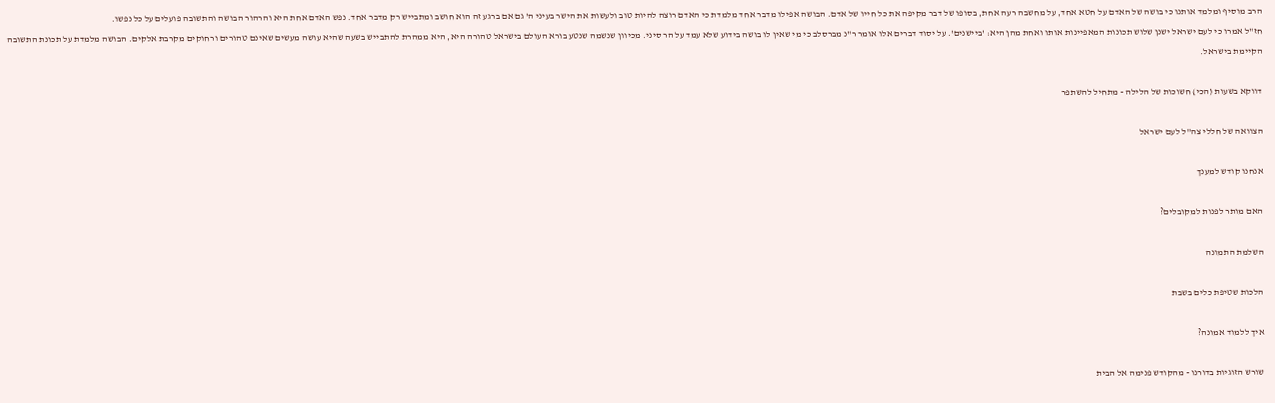הרב מוסיף ומלמד אותנו כי בושה של האדם על חטא אחד, על מחשבה רעה אחת, בסופו של דבר מקיפה את כל חייו של אדם. הבושה אפילו מדבר אחד מלמדת כי האדם רוצה להיות טוב ולעשות את הישר בעיני ה' גם אם ברגע זה הוא חושב ומתבייש רק מדבר אחד. נפש האדם אחת היא והרהור הבושה והתשובה פועלים על כל נפשו.
חז"ל אמרו כי לעם ישראל ישנן שלוש תכונות המאפיינות אותו ואחת מהן היא: 'ביישנים'. על יסוד דברים אלו אומר ר"נ מברסלב כי מי שאין לו בושה בידוע שלא עמד על הר סיני. מכיוון שנשמה שנטע בורא העולם בישראל טהורה היא, היא ממהרת להתבייש בשעה שהיא עושה מעשים שאינם טהורים ורחוקים מקרבת אלקים. הבושה מלמדת על תכונת התשובה הקיימת בישראל.

דווקא בשעות (הכי) חשוכות של הלילה - מתחיל להשתפר

הצוואה של חללי צה''ל לעם ישראל

אנחנו קודש למענך

האם מותר לפנות למקובלים?

השלמת התמונה

הלכות שטיפת כלים בשבת

איך ללמוד אמונה?

שורש הזוגיות בדורנו - מהקודש פנימה אל הבית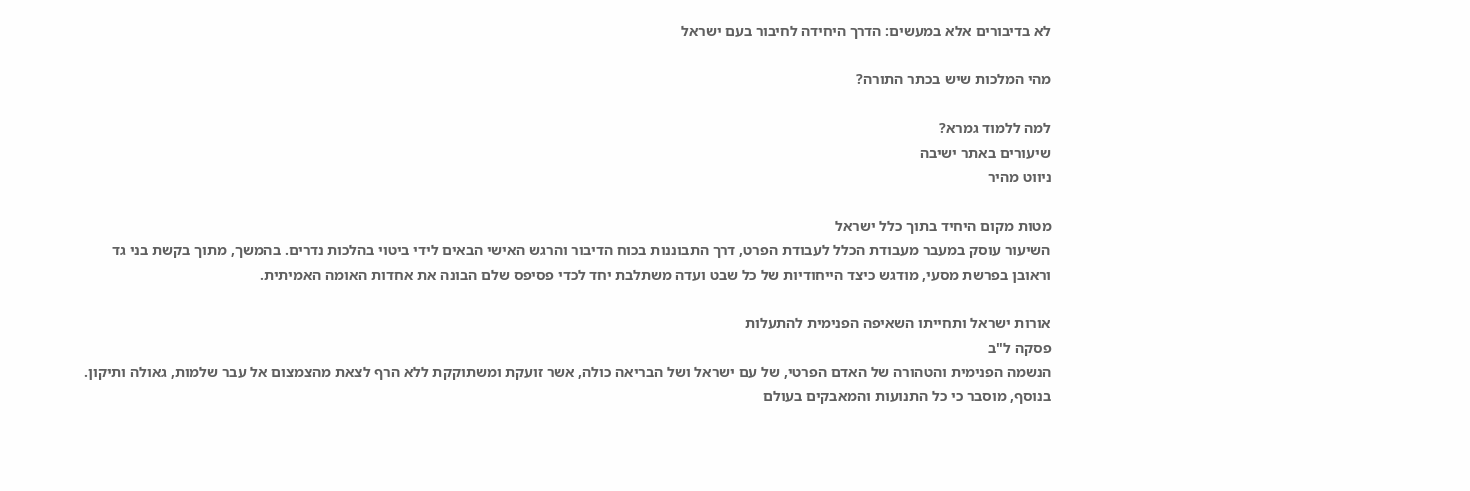לא בדיבורים אלא במעשים: הדרך היחידה לחיבור בעם ישראל

מהי המלכות שיש בכתר התורה?

למה ללמוד גמרא?
שיעורים באתר ישיבה
ניווט מהיר

מטות מקום היחיד בתוך כלל ישראל
השיעור עוסק במעבר מעבודת הכלל לעבודת הפרט, דרך התבוננות בכוח הדיבור והרגש האישי הבאים לידי ביטוי בהלכות נדרים. בהמשך, מתוך בקשת בני גד וראובן בפרשת מסעי, מודגש כיצד הייחודיות של כל שבט ועדה משתלבת יחד לכדי פסיפס שלם הבונה את אחדות האומה האמיתית.

אורות ישראל ותחייתו השאיפה הפנימית להתעלות
פסקה ל"ב
הנשמה הפנימית והטהורה של האדם הפרטי, של עם ישראל ושל הבריאה כולה, אשר זועקת ומשתוקקת ללא הרף לצאת מהצמצום אל עבר שלמות, גאולה ותיקון. בנוסף, מוסבר כי כל התנועות והמאבקים בעולם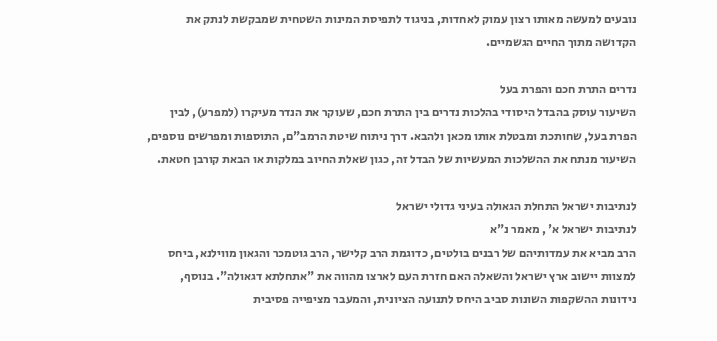נובעים למעשה מאותו רצון עמוק לאחדות, בניגוד לתפיסת המינות השטחית שמבקשת לנתק את הקדושה מתוך החיים הגשמיים.

נדרים התרת חכם והפרת בעל
השיעור עוסק בהבדל היסודי בהלכות נדרים בין התרת חכם, שעוקר את הנדר מעיקרו (למפרע), לבין הפרת בעל, שחותכת ומבטלת אותו מכאן ולהבא. דרך ניתוח שיטת הרמב"ם, התוספות ומפרשים נוספים, השיעור מנתח את ההשלכות המעשיות של הבדל זה, כגון שאלת החיוב במלקות או הבאת קורבן חטאת.

לנתיבות ישראל התחלת הגאולה בעיני גדולי ישראל
לנתיבות ישראל א' , מאמר נ"א
הרב מביא את עמדותיהם של רבנים בולטים, כדוגמת הרב קלישר, הרב גוטמכר והגאון מווילנא, ביחס למצוות יישוב ארץ ישראל והשאלה האם חזרת העם לארצו מהווה את "אתחלתא דגאולה". בנוסף, נידונות ההשקפות השונות סביב היחס לתנועה הציונית, והמעבר מציפייה פסיבית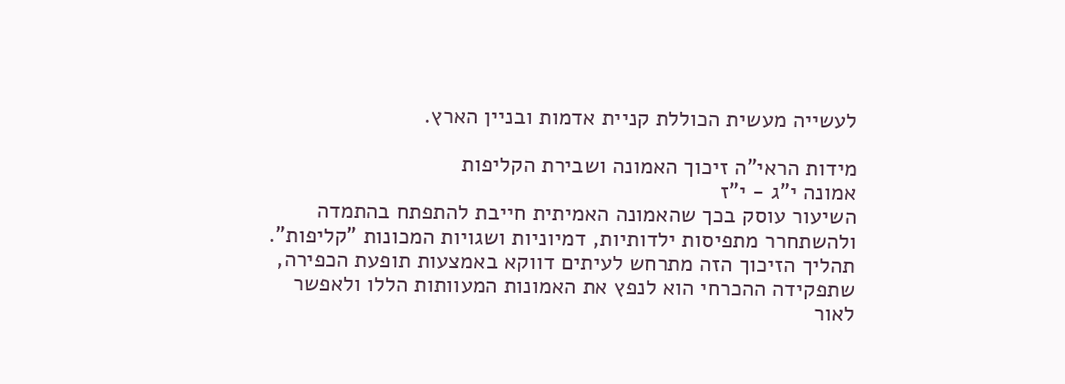לעשייה מעשית הכוללת קניית אדמות ובניין הארץ.

מידות הראי"ה זיכוך האמונה ושבירת הקליפות
אמונה י"ג - י"ז
השיעור עוסק בכך שהאמונה האמיתית חייבת להתפתח בהתמדה ולהשתחרר מתפיסות ילדותיות, דמיוניות ושגויות המכונות "קליפות". תהליך הזיכוך הזה מתרחש לעיתים דווקא באמצעות תופעת הכפירה, שתפקידה ההכרחי הוא לנפץ את האמונות המעוותות הללו ולאפשר לאור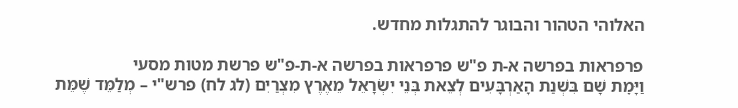האלוהי הטהור והבוגר להתגלות מחדש.

פרפראות בפרשה א-ת פ"ש פרפראות בפרשה א-ת-פ"ש פרשת מטות מסעי
וַיָּמׇת שָׁם בִּשְׁנַת הָאַרְבָּעִים לְצֵאת בְּנֵי יִשְׂרָאֵל מֵאֶרֶץ מִצְרַיִם (לג לח) פרש"י – מְלַמֵּד שֶׁמֵּת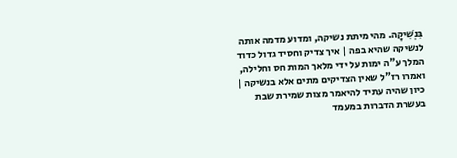בִּנְשִׁיקָה. מהי מיתת נשיקה, ומדוע מדמה אותה לנשיקה שהיא בפה | איך צדיק וחסיד גדול כדוד המלך ע"ה ימות על ידי מלאך המות חס וחלילה, ואמרו רז"ל שאין הצדיקים מתים אלא בנשיקה | כיון שהיה עתיד להיאמר מצות שמירת שבת בעשרת הדברות במעמד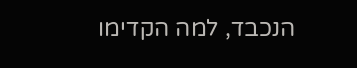הנכבד, למה הקדימו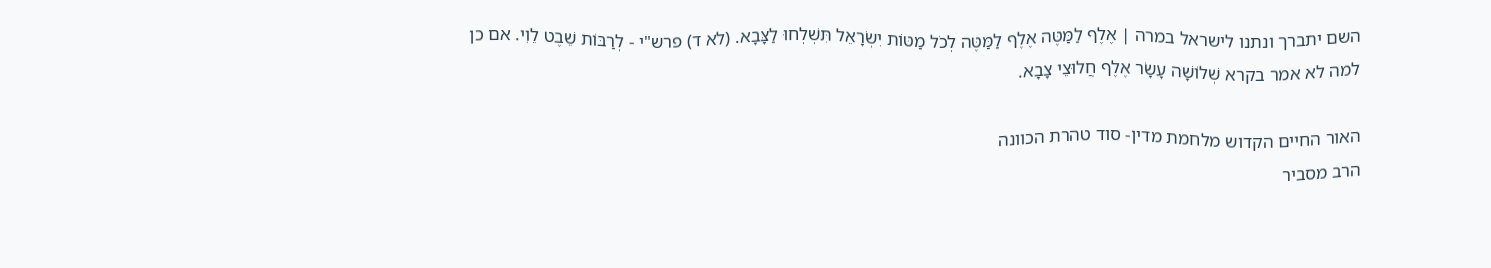השם יתברך ונתנו לישראל במרה | אֶלֶף לַמַּטֶּה אֶלֶף לַמַּטֶּה לְכֹל מַטּוֹת יִשְׂרָאֵל תִּשְׁלְחוּ לַצָּבָא. (לא ד) פרש"י - לְרַבּוֹת שֵׁבֶט לֵוִי. אם כן למה לא אמר בקרא שְׁלוֹשָׁה עָשָׂר אֶלֶף חֲלוּצֵי צָבָא.

האור החיים הקדוש מלחמת מדין- סוד טהרת הכוונה
הרב מסביר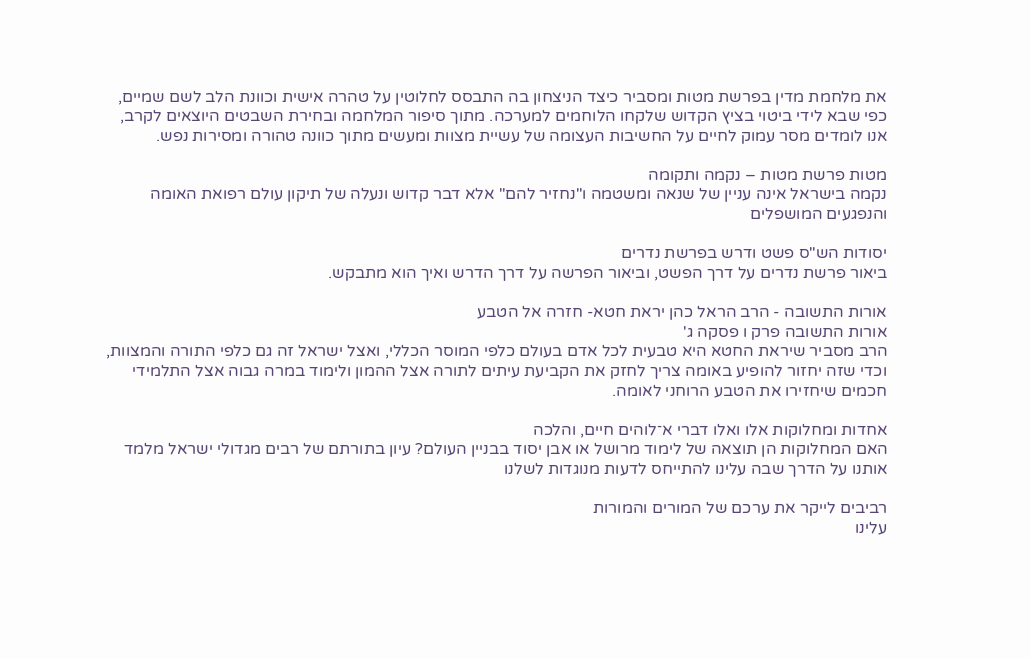את מלחמת מדין בפרשת מטות ומסביר כיצד הניצחון בה התבסס לחלוטין על טהרה אישית וכוונת הלב לשם שמיים, כפי שבא לידי ביטוי בציץ הקדוש שלקחו הלוחמים למערכה. מתוך סיפור המלחמה ובחירת השבטים היוצאים לקרב, אנו לומדים מסר עמוק לחיים על החשיבות העצומה של עשיית מצוות ומעשים מתוך כוונה טהורה ומסירות נפש.

מטות פרשת מטות – נקמה ותקומה
נקמה בישראל אינה עניין של שנאה ומשטמה ו"נחזיר להם" אלא דבר קדוש ונעלה של תיקון עולם רפואת האומה והנפגעים המושפלים

יסודות הש"ס פשט ודרש בפרשת נדרים
ביאור פרשת נדרים על דרך הפשט, וביאור הפרשה על דרך הדרש ואיך הוא מתבקש.

אורות התשובה - הרב הראל כהן יראת חטא- חזרה אל הטבע
אורות התשובה פרק ו פסקה ג'
הרב מסביר שיראת החטא היא טבעית לכל אדם בעולם כלפי המוסר הכללי, ואצל ישראל זה גם כלפי התורה והמצוות, וכדי שזה יחזור להופיע באומה צריך לחזק את הקביעת עיתים לתורה אצל ההמון ולימוד במרה גבוה אצל התלמידי חכמים שיחזירו את הטבע הרוחני לאומה.

אחדות ומחלוקות אלו ואלו דברי א־לוהים חיים, והלכה
האם המחלוקות הן תוצאה של לימוד מרושל או אבן יסוד בבניין העולם? עיון בתורתם של רבים מגדולי ישראל מלמד אותנו על הדרך שבה עלינו להתייחס לדעות מנוגדות לשלנו

רביבים לייקר את ערכם של המורים והמורות
עלינו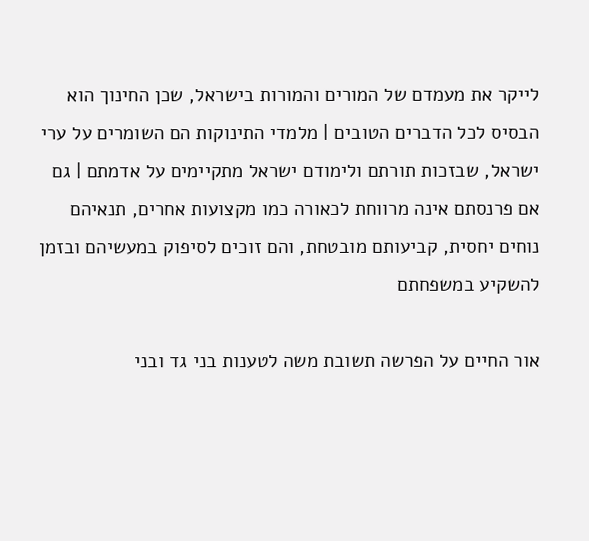לייקר את מעמדם של המורים והמורות בישראל, שכן החינוך הוא הבסיס לכל הדברים הטובים | מלמדי התינוקות הם השומרים על ערי ישראל, שבזכות תורתם ולימודם ישראל מתקיימים על אדמתם | גם אם פרנסתם אינה מרווחת לכאורה כמו מקצועות אחרים, תנאיהם נוחים יחסית, קביעותם מובטחת, והם זוכים לסיפוק במעשיהם ובזמן להשקיע במשפחתם

אור החיים על הפרשה תשובת משה לטענות בני גד ובני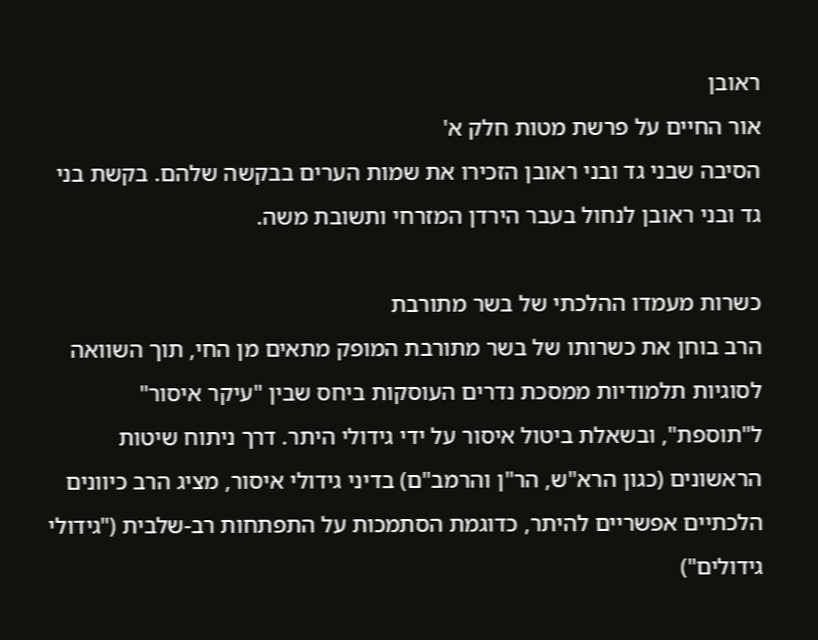ראובן
אור החיים על פרשת מטות חלק א'
הסיבה שבני גד ובני ראובן הזכירו את שמות הערים בבקשה שלהם. בקשת בני גד ובני ראובן לנחול בעבר הירדן המזרחי ותשובת משה.

כשרות מעמדו ההלכתי של בשר מתורבת
הרב בוחן את כשרותו של בשר מתורבת המופק מתאים מן החי, תוך השוואה לסוגיות תלמודיות ממסכת נדרים העוסקות ביחס שבין "עיקר איסור" ל"תוספת", ובשאלת ביטול איסור על ידי גידולי היתר. דרך ניתוח שיטות הראשונים (כגון הרא"ש, הר"ן והרמב"ם) בדיני גידולי איסור, מציג הרב כיוונים הלכתיים אפשריים להיתר, כדוגמת הסתמכות על התפתחות רב-שלבית ("גידולי גידולים")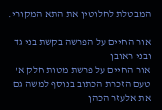המבטלת לחלוטין את התא המקורי.

אור החיים על הפרשה בקשת בני גד ובני ראובן
אור החיים על פרשת מטות חלק א'
טעם הזכרת הכתוב בנוסף למשה גם את אלעזר הכהן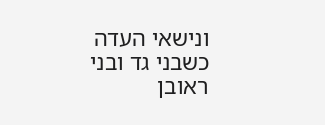ונישאי העדה כשבני גד ובני ראובן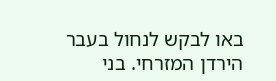באו לבקש לנחול בעבר הירדן המזרחי. בני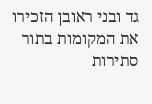גד ובני ראובן הזכירו את המקומות בתור סתירות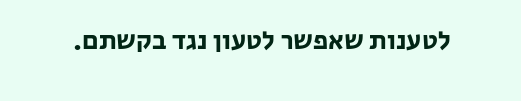לטענות שאפשר לטעון נגד בקשתם.